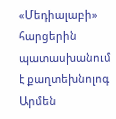«Մեդիալաբի» հարցերին պատասխանում է քաղտեխնոլոգ Արմեն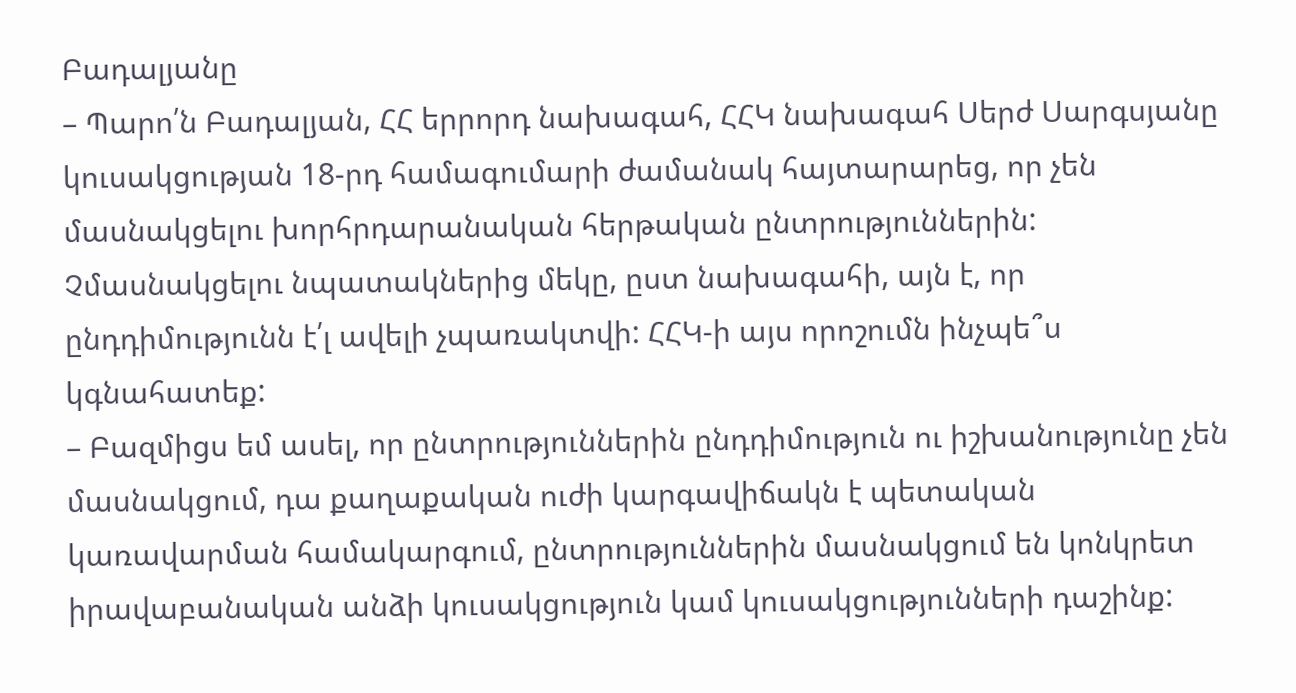Բադալյանը
– Պարո՛ն Բադալյան, ՀՀ երրորդ նախագահ, ՀՀԿ նախագահ Սերժ Սարգսյանը կուսակցության 18-րդ համագումարի ժամանակ հայտարարեց, որ չեն մասնակցելու խորհրդարանական հերթական ընտրություններին: Չմասնակցելու նպատակներից մեկը, ըստ նախագահի, այն է, որ ընդդիմությունն է՛լ ավելի չպառակտվի: ՀՀԿ-ի այս որոշումն ինչպե՞ս կգնահատեք:
– Բազմիցս եմ ասել, որ ընտրություններին ընդդիմություն ու իշխանությունը չեն մասնակցում, դա քաղաքական ուժի կարգավիճակն է պետական կառավարման համակարգում, ընտրություններին մասնակցում են կոնկրետ իրավաբանական անձի կուսակցություն կամ կուսակցությունների դաշինք: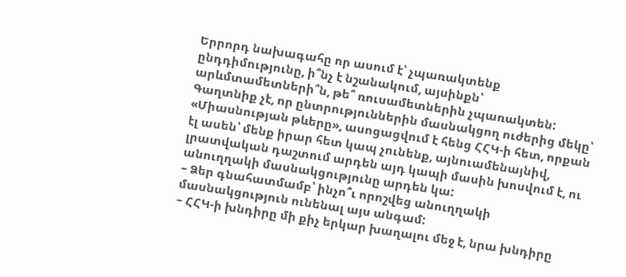Երրորդ նախագահը որ ասում է՝ չպառակտենք ընդդիմությունը, ի՞նչ է նշանակում, այսինքն՝ արևմտամետների՞ն, թե՞ ռուսամետներին չպառակտեն: Գաղտնիք չէ, որ ընտրություններին մասնակցող ուժերից մեկը՝ «Միասնության թևերը», ասոցացվում է հենց ՀՀԿ-ի հետ, որքան էլ ասեն՝ մենք իրար հետ կապ չունենք, այնուամենայնիվ, լրատվական դաշտում արդեն այդ կապի մասին խոսվում է, ու անուղղակի մասնակցությունը արդեն կա:
– Ձեր գնահատմամբ՝ ինչո՞ւ որոշվեց անուղղակի մասնակցություն ունենալ այս անգամ:
– ՀՀԿ-ի խնդիրը մի քիչ երկար խաղալու մեջ է, նրա խնդիրը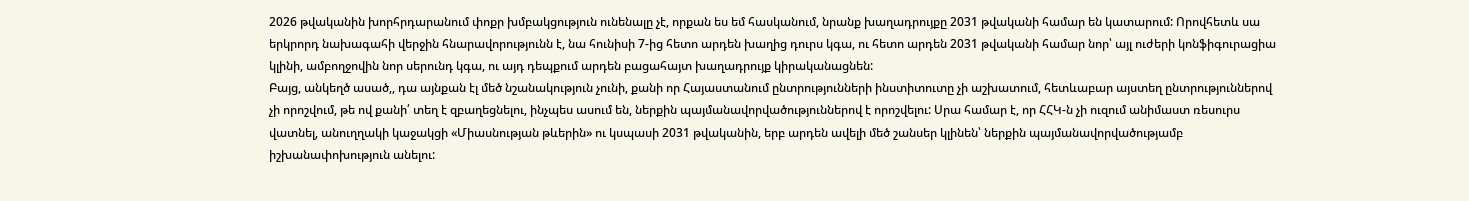2026 թվականին խորհրդարանում փոքր խմբակցություն ունենալը չէ, որքան ես եմ հասկանում, նրանք խաղադրույքը 2031 թվականի համար են կատարում: Որովհետև սա երկրորդ նախագահի վերջին հնարավորությունն է, նա հունիսի 7-ից հետո արդեն խաղից դուրս կգա, ու հետո արդեն 2031 թվականի համար նոր՝ այլ ուժերի կոնֆիգուրացիա կլինի, ամբողջովին նոր սերունդ կգա, ու այդ դեպքում արդեն բացահայտ խաղադրույք կիրականացնեն:
Բայց, անկեղծ ասած,, դա այնքան էլ մեծ նշանակություն չունի, քանի որ Հայաստանում ընտրությունների ինստիտուտը չի աշխատում, հետևաբար այստեղ ընտրություններով չի որոշվում, թե ով քանի՛ տեղ է զբաղեցնելու, ինչպես ասում են, ներքին պայմանավորվածություններով է որոշվելու: Սրա համար է, որ ՀՀԿ-ն չի ուզում անիմաստ ռեսուրս վատնել, անուղղակի կաջակցի «Միասնության թևերին» ու կսպասի 2031 թվականին, երբ արդեն ավելի մեծ շանսեր կլինեն՝ ներքին պայմանավորվածությամբ իշխանափոխություն անելու: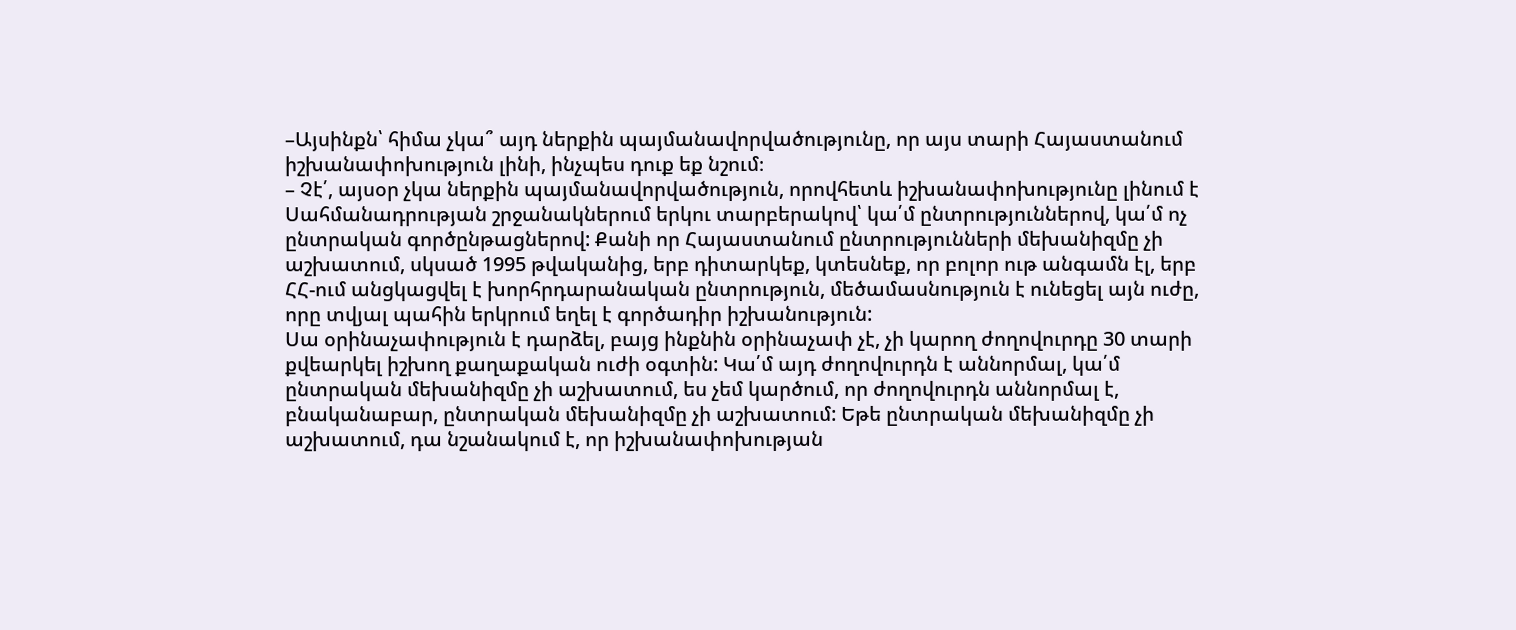–Այսինքն՝ հիմա չկա՞ այդ ներքին պայմանավորվածությունը, որ այս տարի Հայաստանում իշխանափոխություն լինի, ինչպես դուք եք նշում։
– Չէ՛, այսօր չկա ներքին պայմանավորվածություն, որովհետև իշխանափոխությունը լինում է Սահմանադրության շրջանակներում երկու տարբերակով՝ կա՛մ ընտրություններով, կա՛մ ոչ ընտրական գործընթացներով: Քանի որ Հայաստանում ընտրությունների մեխանիզմը չի աշխատում, սկսած 1995 թվականից, երբ դիտարկեք, կտեսնեք, որ բոլոր ութ անգամն էլ, երբ ՀՀ-ում անցկացվել է խորհրդարանական ընտրություն, մեծամասնություն է ունեցել այն ուժը, որը տվյալ պահին երկրում եղել է գործադիր իշխանություն:
Սա օրինաչափություն է դարձել, բայց ինքնին օրինաչափ չէ, չի կարող ժողովուրդը 30 տարի քվեարկել իշխող քաղաքական ուժի օգտին: Կա՛մ այդ ժողովուրդն է աննորմալ, կա՛մ ընտրական մեխանիզմը չի աշխատում, ես չեմ կարծում, որ ժողովուրդն աննորմալ է, բնականաբար, ընտրական մեխանիզմը չի աշխատում: Եթե ընտրական մեխանիզմը չի աշխատում, դա նշանակում է, որ իշխանափոխության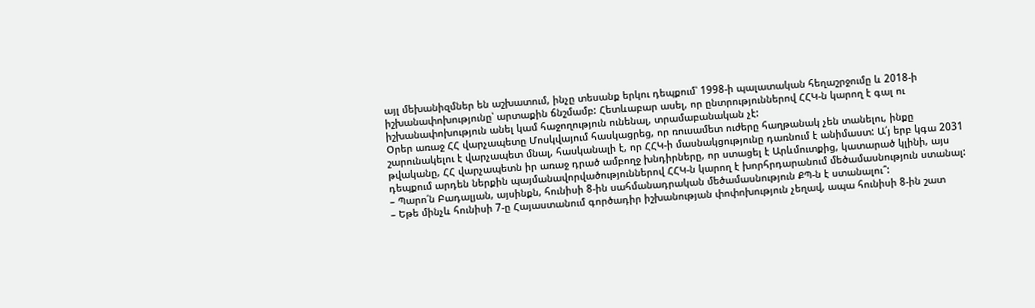այլ մեխանիզմներ են աշխատում, ինչը տեսանք երկու դեպքում՝ 1998-ի պալատական հեղաշրջումը և 2018-ի իշխանափոխությունը՝ արտաքին ճնշմամբ: Հետևաբար ասել, որ ընտրություններով ՀՀԿ-ն կարող է գալ ու իշխանափոխություն անել կամ հաջողություն ունենալ, տրամաբանական չէ:
Օրեր առաջ ՀՀ վարչապետը Մոսկվայում հասկացրեց, որ ռուսամետ ուժերը հաղթանակ չեն տանելու, ինքը շարունակելու է վարչապետ մնալ, հասկանալի է, որ ՀՀԿ-ի մասնակցությունը դառնում է անիմաստ: Ա՛յ երբ կգա 2031 թվականը, ՀՀ վարչապետն իր առաջ դրած ամբողջ խնդիրները, որ ստացել է Արևմուտքից, կատարած կլինի, այս դեպքում արդեն ներքին պայմանավորվածություններով ՀՀԿ-ն կարող է խորհրդարանում մեծամասնություն ստանալ:
– Պարո՛ն Բադալյան, այսինքն, հունիսի 8-ին սահմանադրական մեծամասնություն ՔՊ-ն է ստանալու՞:
– Եթե մինչև հունիսի 7-ը Հայաստանում գործադիր իշխանության փոփոխություն չեղավ, ապա հունիսի 8-ին շատ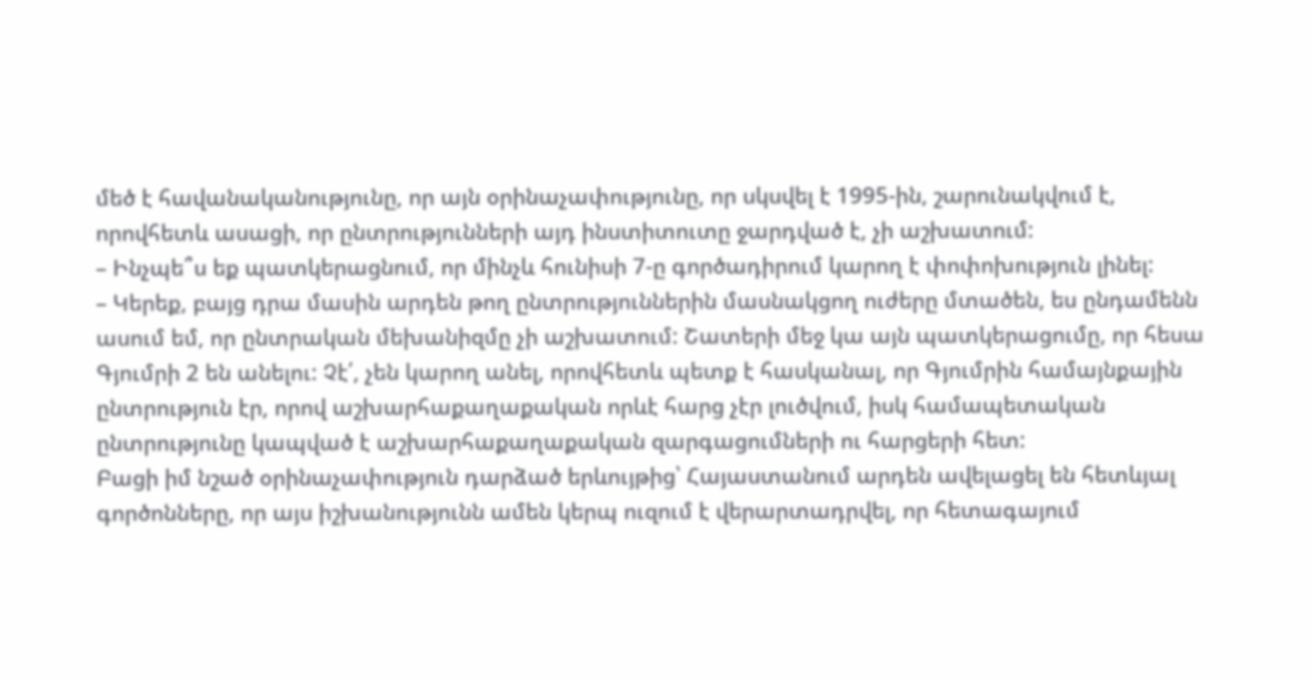մեծ է հավանականությունը, որ այն օրինաչափությունը, որ սկսվել է 1995-ին, շարունակվում է, որովհետև ասացի, որ ընտրությունների այդ ինստիտուտը ջարդված է, չի աշխատում:
– Ինչպե՞ս եք պատկերացնում, որ մինչև հունիսի 7-ը գործադիրում կարող է փոփոխություն լինել:
– Կերեք, բայց դրա մասին արդեն թող ընտրություններին մասնակցող ուժերը մտածեն, ես ընդամենն ասում եմ, որ ընտրական մեխանիզմը չի աշխատում: Շատերի մեջ կա այն պատկերացումը, որ հեսա Գյումրի 2 են անելու: Չէ՛, չեն կարող անել, որովհետև պետք է հասկանալ, որ Գյումրին համայնքային ընտրություն էր, որով աշխարհաքաղաքական որևէ հարց չէր լուծվում, իսկ համապետական ընտրությունը կապված է աշխարհաքաղաքական զարգացումների ու հարցերի հետ:
Բացի իմ նշած օրինաչափություն դարձած երևույթից՝ Հայաստանում արդեն ավելացել են հետևյալ գործոնները, որ այս իշխանությունն ամեն կերպ ուզում է վերարտադրվել, որ հետագայում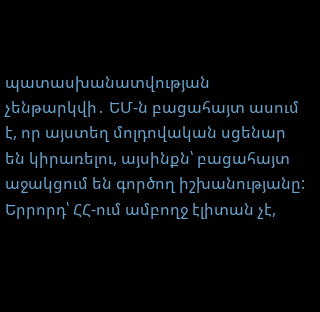պատասխանատվության չենթարկվի․ ԵՄ-ն բացահայտ ասում է, որ այստեղ մոլդովական սցենար են կիրառելու, այսինքն՝ բացահայտ աջակցում են գործող իշխանությանը:
Երրորդ՝ ՀՀ-ում ամբողջ էլիտան չէ,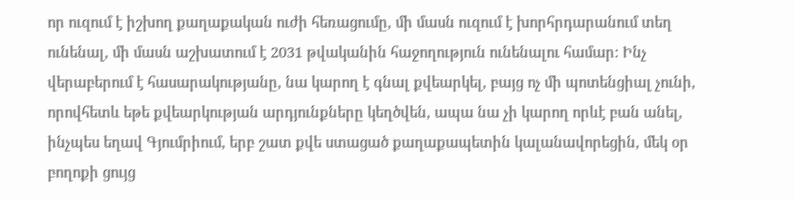որ ուզում է իշխող քաղաքական ուժի հեռացումը, մի մասն ուզում է խորհրդարանում տեղ ունենալ, մի մասն աշխատում է 2031 թվականին հաջողություն ունենալու համար: Ինչ վերաբերում է հասարակությանը, նա կարող է գնալ քվեարկել, բայց ոչ մի պոտենցիալ չունի, որովհետև եթե քվեարկության արդյունքները կեղծվեն, ապա նա չի կարող որևէ բան անել, ինչպես եղավ Գյումրիում, երբ շատ քվե ստացած քաղաքապետին կալանավորեցին, մեկ օր բողոքի ցույց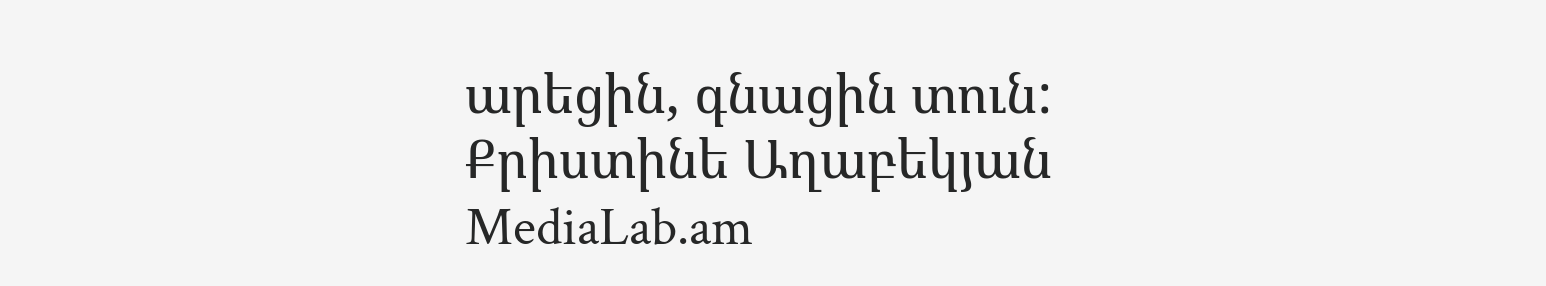արեցին, գնացին տուն:
Քրիստինե Աղաբեկյան
MediaLab.am